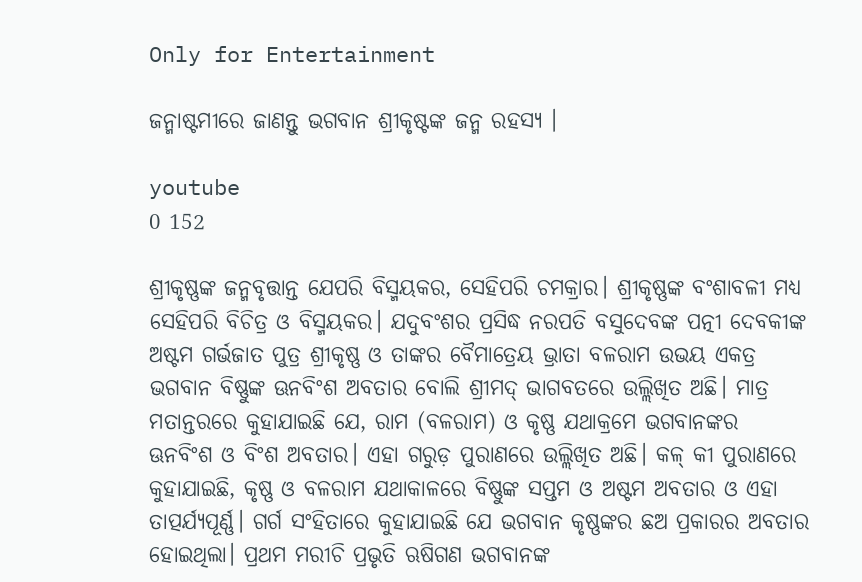Only for Entertainment

ଜନ୍ମାଷ୍ଟମୀରେ ଜାଣନ୍ତୁ ଭଗବାନ ଶ୍ରୀକୃଷ୍ଟଙ୍କ ଜନ୍ମ ରହସ୍ୟ ।

youtube
0 152

ଶ୍ରୀକୃଷ୍ଣଙ୍କ ଜନ୍ମବୃତ୍ତାନ୍ତ ଯେପରି ବିସ୍ମୟକର, ସେହିପରି ଚମକ୍ରାର। ଶ୍ରୀକୃଷ୍ଣଙ୍କ ବଂଶାବଳୀ ମଧ୍ୟ ସେହିପରି ବିଚିତ୍ର ଓ ବିସ୍ମୟକର। ଯଦୁବଂଶର ପ୍ରସିଦ୍ଧ ନରପତି ବସୁଦେବଙ୍କ ପତ୍ନୀ ଦେବକୀଙ୍କ ଅଷ୍ଟମ ଗର୍ଭଜାତ ପୁତ୍ର ଶ୍ରୀକୃଷ୍ଣ ଓ ତାଙ୍କର ବୈମାତ୍ରେୟ ଭ୍ରାତା ବଳରାମ ଉଭୟ ଏକତ୍ର ଭଗବାନ ବିଷ୍ଣୁଙ୍କ ଊନବିଂଶ ଅବତାର ବୋଲି ଶ୍ରୀମଦ୍ ଭାଗବତରେ ଉଲ୍ଲିଖିତ ଅଛି। ମାତ୍ର ମତାନ୍ତରରେ କୁହାଯାଇଛି ଯେ, ରାମ (ବଳରାମ) ଓ କୃଷ୍ଣ ଯଥାକ୍ରମେ ଭଗବାନଙ୍କର ଊନବିଂଶ ଓ ବିଂଶ ଅବତାର। ଏହା ଗରୁଡ଼ ପୁରାଣରେ ଉଲ୍ଲିଖିତ ଅଛି। କଳ୍ କୀ ପୁରାଣରେ କୁହାଯାଇଛି, କୃଷ୍ଣ ଓ ବଳରାମ ଯଥାକାଳରେ ବିଷ୍ଣୁଙ୍କ ସପ୍ତମ ଓ ଅଷ୍ଟମ ଅବତାର ଓ ଏହା ତାତ୍ପର୍ଯ୍ୟପୂର୍ଣ୍ଣ। ଗର୍ଗ ସଂହିତାରେ କୁହାଯାଇଛି ଯେ ଭଗବାନ କୃଷ୍ଣଙ୍କର ଛଅ ପ୍ରକାରର ଅବତାର ହୋଇଥିଲା। ପ୍ରଥମ ମରୀଚି ପ୍ରଭୃତି ଋଷିଗଣ ଭଗବାନଙ୍କ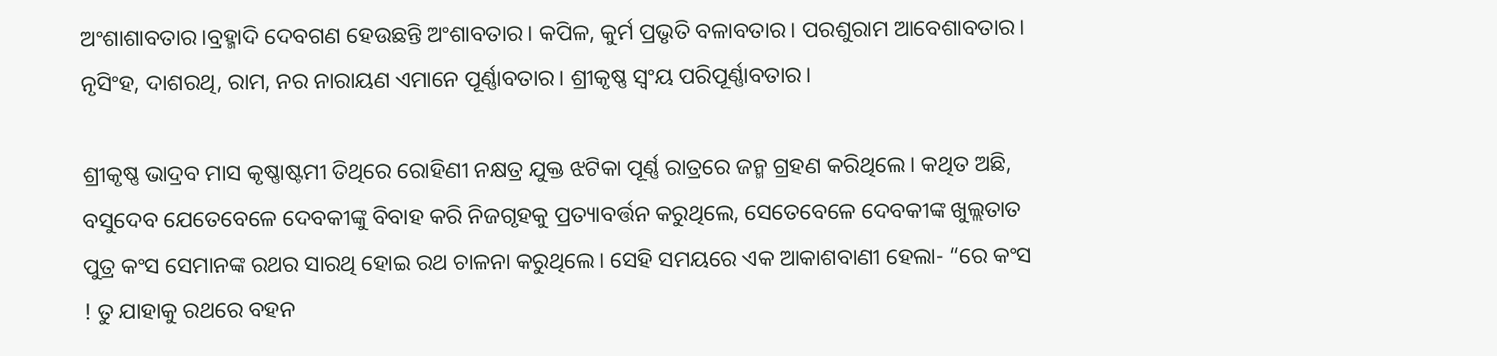ଅଂଶାଶାବତାର।ବ୍ରହ୍ମାଦି ଦେବଗଣ ହେଉଛନ୍ତି ଅଂଶାବତାର। କପିଳ, କୁର୍ମ ପ୍ରଭୃତି ବଳାବତାର। ପରଶୁରାମ ଆବେଶାବତାର। ନୃସିଂହ, ଦାଶରଥି, ରାମ, ନର ନାରାୟଣ ଏମାନେ ପୂର୍ଣ୍ଣାବତାର। ଶ୍ରୀକୃଷ୍ଣ ସ୍ୱଂୟ ପରିପୂର୍ଣ୍ଣାବତାର।

ଶ୍ରୀକୃଷ୍ଣ ଭାଦ୍ରବ ମାସ କୃଷ୍ଣାଷ୍ଟମୀ ତିଥିରେ ରୋହିଣୀ ନକ୍ଷତ୍ର ଯୁକ୍ତ ଝଟିକା ପୂର୍ଣ୍ଣ ରାତ୍ରରେ ଜନ୍ମ ଗ୍ରହଣ କରିଥିଲେ। କଥିତ ଅଛି, ବସୁଦେବ ଯେତେବେଳେ ଦେବକୀଙ୍କୁ ବିବାହ କରି ନିଜଗୃହକୁ ପ୍ରତ୍ୟାବର୍ତ୍ତନ କରୁଥିଲେ, ସେତେବେଳେ ଦେବକୀଙ୍କ ଖୁଲ୍ଲତାତ ପୁତ୍ର କଂସ ସେମାନଙ୍କ ରଥର ସାରଥି ହୋଇ ରଥ ଚାଳନା କରୁଥିଲେ। ସେହି ସମୟରେ ଏକ ଆକାଶବାଣୀ ହେଲା- “ରେ କଂସ ! ତୁ ଯାହାକୁ ରଥରେ ବହନ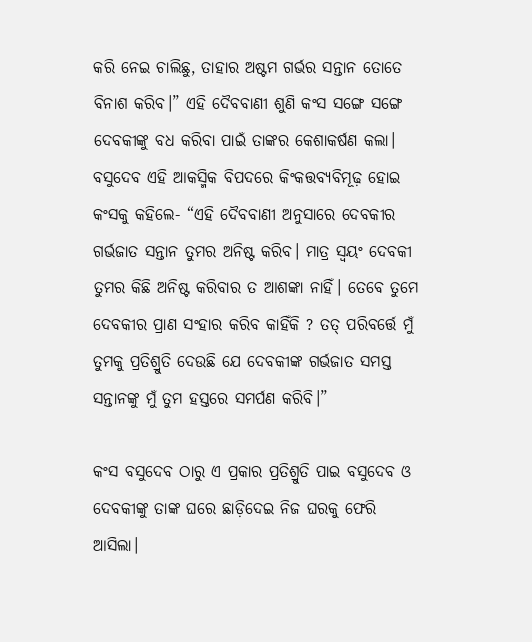କରି ନେଇ ଚାଲିଛୁ, ତାହାର ଅଷ୍ଟମ ଗର୍ଭର ସନ୍ତାନ ତୋତେ ବିନାଶ କରିବ।” ଏହି ଦୈବବାଣୀ ଶୁଣି କଂସ ସଙ୍ଗେ ସଙ୍ଗେ ଦେବକୀଙ୍କୁ ବଧ କରିବା ପାଇଁ ତାଙ୍କର କେଶାକର୍ଷଣ କଲା। ବସୁଦେବ ଏହି ଆକସ୍ମିକ ବିପଦରେ କିଂକତ୍ତବ୍ୟବିମୂଢ଼ ହୋଇ କଂସକୁ କହିଲେ- “ଏହି ଦୈବବାଣୀ ଅନୁସାରେ ଦେବକୀର ଗର୍ଭଜାତ ସନ୍ତାନ ତୁମର ଅନିଷ୍ଟ କରିବ। ମାତ୍ର ସ୍ୱୟଂ ଦେବକୀ ତୁମର କିଛି ଅନିଷ୍ଟ କରିବାର ତ ଆଶଙ୍କା ନାହିଁ। ତେବେ ତୁମେ ଦେବକୀର ପ୍ରାଣ ସଂହାର କରିବ କାହିଁକି ? ତତ୍ ପରିବର୍ତ୍ତେ ମୁଁ ତୁମକୁ ପ୍ରତିଶ୍ରୁତି ଦେଉଛି ଯେ ଦେବକୀଙ୍କ ଗର୍ଭଜାତ ସମସ୍ତ ସନ୍ତାନଙ୍କୁ ମୁଁ ତୁମ ହସ୍ତରେ ସମର୍ପଣ କରିବି।”

କଂସ ବସୁଦେବ ଠାରୁ ଏ ପ୍ରକାର ପ୍ରତିଶ୍ରୁତି ପାଇ ବସୁଦେବ ଓ ଦେବକୀଙ୍କୁ ତାଙ୍କ ଘରେ ଛାଡ଼ିଦେଇ ନିଜ ଘରକୁ ଫେରି ଆସିଲା।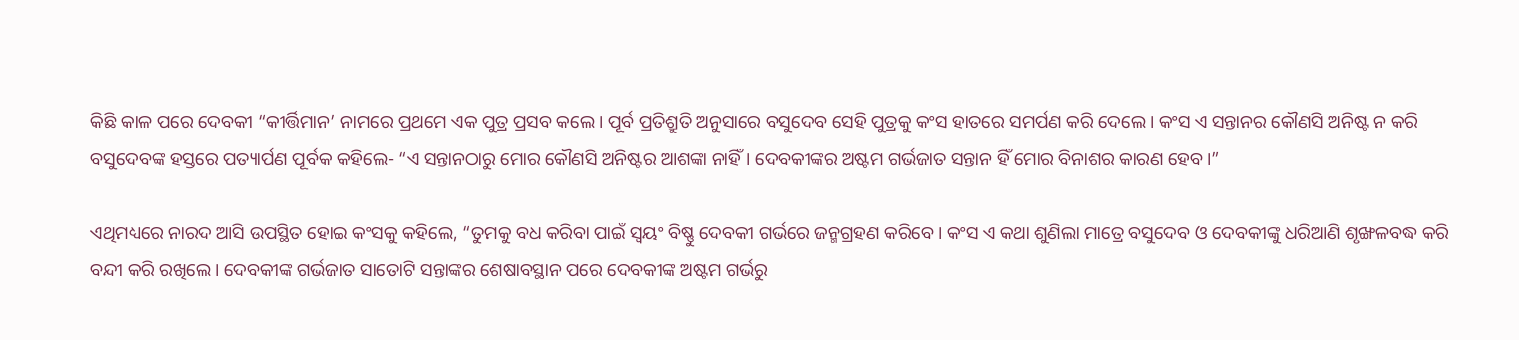କିଛି କାଳ ପରେ ଦେବକୀ “କୀର୍ତ୍ତିମାନ’ ନାମରେ ପ୍ରଥମେ ଏକ ପୁତ୍ର ପ୍ରସବ କଲେ। ପୂର୍ବ ପ୍ରତିଶ୍ରୁତି ଅନୁସାରେ ବସୁଦେବ ସେହି ପୁତ୍ରକୁ କଂସ ହାତରେ ସମର୍ପଣ କରି ଦେଲେ। କଂସ ଏ ସନ୍ତାନର କୌଣସି ଅନିଷ୍ଟ ନ କରି ବସୁଦେବଙ୍କ ହସ୍ତରେ ପତ୍ୟାର୍ପଣ ପୂର୍ବକ କହିଲେ- “ଏ ସନ୍ତାନଠାରୁ ମୋର କୌଣସି ଅନିଷ୍ଟର ଆଶଙ୍କା ନାହିଁ। ଦେବକୀଙ୍କର ଅଷ୍ଟମ ଗର୍ଭଜାତ ସନ୍ତାନ ହିଁ ମୋର ବିନାଶର କାରଣ ହେବ।”

ଏଥିମଧ୍ୟରେ ନାରଦ ଆସି ଉପସ୍ଥିତ ହୋଇ କଂସକୁ କହିଲେ, “ତୁମକୁ ବଧ କରିବା ପାଇଁ ସ୍ୱୟଂ ବିଷ୍ଣୁ ଦେବକୀ ଗର୍ଭରେ ଜନ୍ମଗ୍ରହଣ କରିବେ। କଂସ ଏ କଥା ଶୁଣିଲା ମାତ୍ରେ ବସୁଦେବ ଓ ଦେବକୀଙ୍କୁ ଧରିଆଣି ଶୃଙ୍ଖଳବଦ୍ଧ କରି ବନ୍ଦୀ କରି ରଖିଲେ। ଦେବକୀଙ୍କ ଗର୍ଭଜାତ ସାତୋଟି ସନ୍ତାଙ୍କର ଶେଷାବସ୍ଥାନ ପରେ ଦେବକୀଙ୍କ ଅଷ୍ଟମ ଗର୍ଭରୁ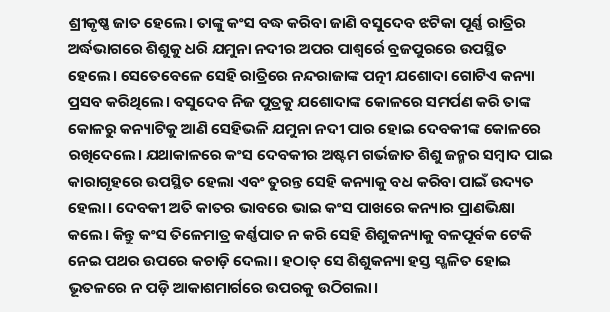ଶ୍ରୀକୃଷ୍ଣ ଜାତ ହେଲେ। ତାଙ୍କୁ କଂସ ବଦ୍ଧ କରିବା ଜାଣି ବସୁଦେବ ଝଟିକା ପୂର୍ଣ୍ଣ ରାତ୍ରିର ଅର୍ଦ୍ଧଭାଗରେ ଶିଶୁକୁ ଧରି ଯମୁନା ନଦୀର ଅପର ପାଶ୍ୱର୍ରେ ବ୍ରଜପୁରରେ ଉପସ୍ଥିତ ହେଲେ। ସେତେବେଳେ ସେହି ରାତ୍ରିରେ ନନ୍ଦରାଜାଙ୍କ ପତ୍ନୀ ଯଶୋଦା ଗୋଟିଏ କନ୍ୟା ପ୍ରସବ କରିଥିଲେ। ବସୁଦେବ ନିଜ ପୁତ୍ରକୁ ଯଶୋଦାଙ୍କ କୋଳରେ ସମର୍ପଣ କରି ତାଙ୍କ କୋଳରୁ କନ୍ୟାଟିକୁ ଆଣି ସେହିଭଳି ଯମୁନା ନଦୀ ପାର ହୋଇ ଦେବକୀଙ୍କ କୋଳରେ ରଖିଦେଲେ। ଯଥାକାଳରେ କଂସ ଦେବକୀର ଅଷ୍ଟମ ଗର୍ଭଜାତ ଶିଶୁ ଜନ୍ମର ସମ୍ବାଦ ପାଇ କାରାଗୃହରେ ଉପସ୍ଥିତ ହେଲା ଏବଂ ତୁରନ୍ତ ସେହି କନ୍ୟାକୁ ବଧ କରିବା ପାଇଁ ଉଦ୍ୟତ ହେଲା। ଦେବକୀ ଅତି କାତର ଭାବରେ ଭାଇ କଂସ ପାଖରେ କନ୍ୟାର ପ୍ରାଣଭିକ୍ଷା କଲେ। କିନ୍ତୁ କଂସ ତିଳେମାତ୍ର କର୍ଣ୍ଣପାତ ନ କରି ସେହି ଶିଶୁକନ୍ୟାକୁ ବଳପୂର୍ବକ ଟେକି ନେଇ ପଥର ଉପରେ କଚାଡ଼ି ଦେଲା। ହଠାତ୍ ସେ ଶିଶୁକନ୍ୟା ହସ୍ତ ସ୍ଖଳିତ ହୋଇ ଭୂତଳରେ ନ ପଡ଼ି ଆକାଶମାର୍ଗରେ ଉପରକୁ ଉଠିଗଲା।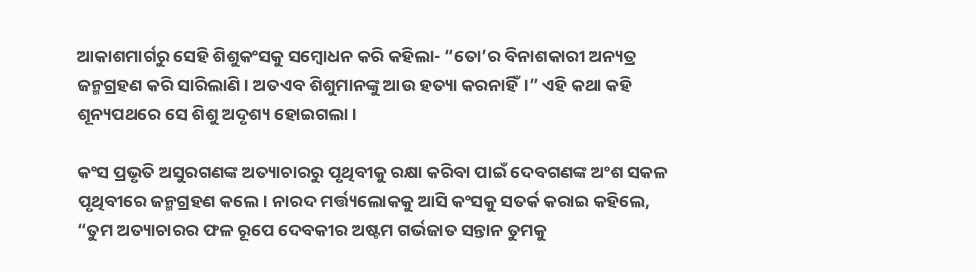ଆକାଶମାର୍ଗରୁ ସେହି ଶିଶୁକଂସକୁ ସମ୍ବୋଧନ କରି କହିଲା- “ତୋ’ର ବିନାଶକାରୀ ଅନ୍ୟତ୍ର ଜନ୍ମଗ୍ରହଣ କରି ସାରିଲାଣି। ଅତଏବ ଶିଶୁମାନଙ୍କୁ ଆଉ ହତ୍ୟା କରନାହିଁ।” ଏହି କଥା କହି ଶୂନ୍ୟପଥରେ ସେ ଶିଶୁ ଅଦୃଶ୍ୟ ହୋଇଗଲା।

କଂସ ପ୍ରଭୃତି ଅସୁରଗଣଙ୍କ ଅତ୍ୟାଚାରରୁ ପୃଥିବୀକୁ ରକ୍ଷା କରିବା ପାଇଁ ଦେବଗଣଙ୍କ ଅଂଶ ସକଳ ପୃଥିବୀରେ ଜନ୍ମଗ୍ରହଣ କଲେ। ନାରଦ ମର୍ତ୍ତ୍ୟଲୋକକୁ ଆସି କଂସକୁ ସତର୍କ କରାଇ କହିଲେ, “ତୁମ ଅତ୍ୟାଚାରର ଫଳ ରୂପେ ଦେବକୀର ଅଷ୍ଟମ ଗର୍ଭଜାତ ସନ୍ତାନ ତୁମକୁ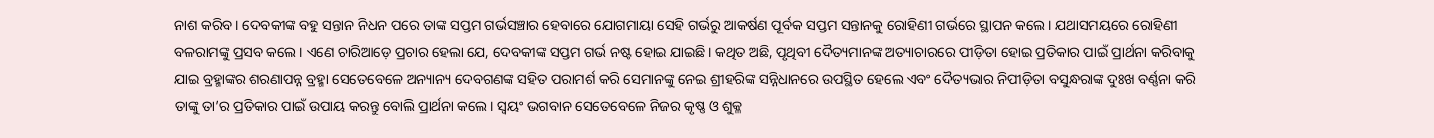ନାଶ କରିବ। ଦେବକୀଙ୍କ ବହୁ ସନ୍ତାନ ନିଧନ ପରେ ତାଙ୍କ ସପ୍ତମ ଗର୍ଭସଞ୍ଚାର ହେବାରେ ଯୋଗମାୟା ସେହି ଗର୍ଭରୁ ଆକର୍ଷଣ ପୂର୍ବକ ସପ୍ତମ ସନ୍ତାନକୁ ରୋହିଣୀ ଗର୍ଭରେ ସ୍ଥାପନ କଲେ। ଯଥାସମୟରେ ରୋହିଣୀ ବଳରାମଙ୍କୁ ପ୍ରସବ କଲେ। ଏଣେ ଚାରିଆଡ଼େ ପ୍ରଚାର ହେଲା ଯେ, ଦେବକୀଙ୍କ ସପ୍ତମ ଗର୍ଭ ନଷ୍ଟ ହୋଇ ଯାଇଛି। କଥିତ ଅଛି, ପୃଥିବୀ ଦୈତ୍ୟମାନଙ୍କ ଅତ୍ୟାଚାରରେ ପୀଡ଼ିତା ହୋଇ ପ୍ରତିକାର ପାଇଁ ପ୍ରାର୍ଥନା କରିବାକୁ ଯାଇ ବ୍ରହ୍ମାଙ୍କର ଶରଣାପନ୍ନ ବ୍ରହ୍ମା ସେତେବେଳେ ଅନ୍ୟାନ୍ୟ ଦେବଗଣଙ୍କ ସହିତ ପରାମର୍ଶ କରି ସେମାନଙ୍କୁ ନେଇ ଶ୍ରୀହରିଙ୍କ ସନ୍ନିଧାନରେ ଉପସ୍ଥିତ ହେଲେ ଏବଂ ଦୈତ୍ୟଭାର ନିପୀଡ଼ିତା ବସୁନ୍ଧରାଙ୍କ ଦୁଃଖ ବର୍ଣ୍ଣନା କରି ତାଙ୍କୁ ତା’ର ପ୍ରତିକାର ପାଇଁ ଉପାୟ କରନ୍ତୁ ବୋଲି ପ୍ରାର୍ଥନା କଲେ। ସ୍ୱୟଂ ଭଗବାନ ସେତେବେଳେ ନିଜର କୃଷ୍ଣ ଓ ଶୁକ୍ଳ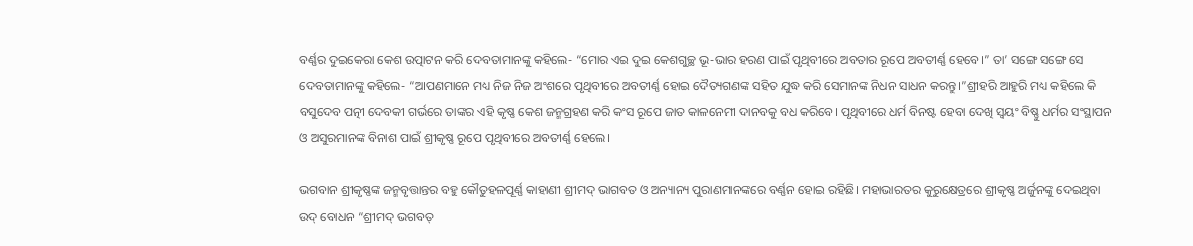ବର୍ଣ୍ଣର ଦୁଇକେରା କେଶ ଉତ୍ପାଟନ କରି ଦେବତାମାନଙ୍କୁ କହିଲେ- “ମୋର ଏଇ ଦୁଇ କେଶଗୁଚ୍ଛ ଭୂ-ଭାର ହରଣ ପାଇଁ ପୃଥିବୀରେ ଅବତାର ରୂପେ ଅବତୀର୍ଣ୍ଣ ହେବେ।” ତା’ ସଙ୍ଗେ ସଙ୍ଗେ ସେ ଦେବତାମାନଙ୍କୁ କହିଲେ- “ଆପଣମାନେ ମଧ୍ୟ ନିଜ ନିଜ ଅଂଶରେ ପୃଥିବୀରେ ଅବତୀର୍ଣ୍ଣ ହୋଇ ଦୈତ୍ୟଗଣଙ୍କ ସହିତ ଯୁଦ୍ଧ କରି ସେମାନଙ୍କ ନିଧନ ସାଧନ କରନ୍ତୁ।”ଶ୍ରୀହରି ଆହୁରି ମଧ୍ୟ କହିଲେ କି ବସୁଦେବ ପତ୍ନୀ ଦେବକୀ ଗର୍ଭରେ ତାଙ୍କର ଏହି କୃଷ୍ଣ କେଶ ଜନ୍ମଗ୍ରହଣ କରି କଂସ ରୂପେ ଜାତ କାଳନେମୀ ଦାନବକୁ ବଧ କରିବେ। ପୃଥିବୀରେ ଧର୍ମ ବିନଷ୍ଟ ହେବା ଦେଖି ସ୍ୱୟଂ ବିଷ୍ଣୁ ଧର୍ମର ସଂସ୍ଥାପନ ଓ ଅସୁରମାନଙ୍କ ବିନାଶ ପାଇଁ ଶ୍ରୀକୃଷ୍ଣ ରୂପେ ପୃଥିବୀରେ ଅବତୀର୍ଣ୍ଣ ହେଲେ।

ଭଗବାନ ଶ୍ରୀକୃଷ୍ଣଙ୍କ ଜନ୍ମବୃତ୍ତାନ୍ତର ବହୁ କୌତୁହଳପୂର୍ଣ୍ଣ କାହାଣୀ ଶ୍ରୀମଦ୍ ଭାଗବତ ଓ ଅନ୍ୟାନ୍ୟ ପୁରାଣମାନଙ୍କରେ ବର୍ଣ୍ଣନ ହୋଇ ରହିଛି। ମହାଭାରତର କୁରୁକ୍ଷେତ୍ରରେ ଶ୍ରୀକୃଷ୍ଣ ଅର୍ଜୁନଙ୍କୁ ଦେଇଥିବା ଉଦ୍ ବୋଧନ “ଶ୍ରୀମଦ୍ ଭଗବତ୍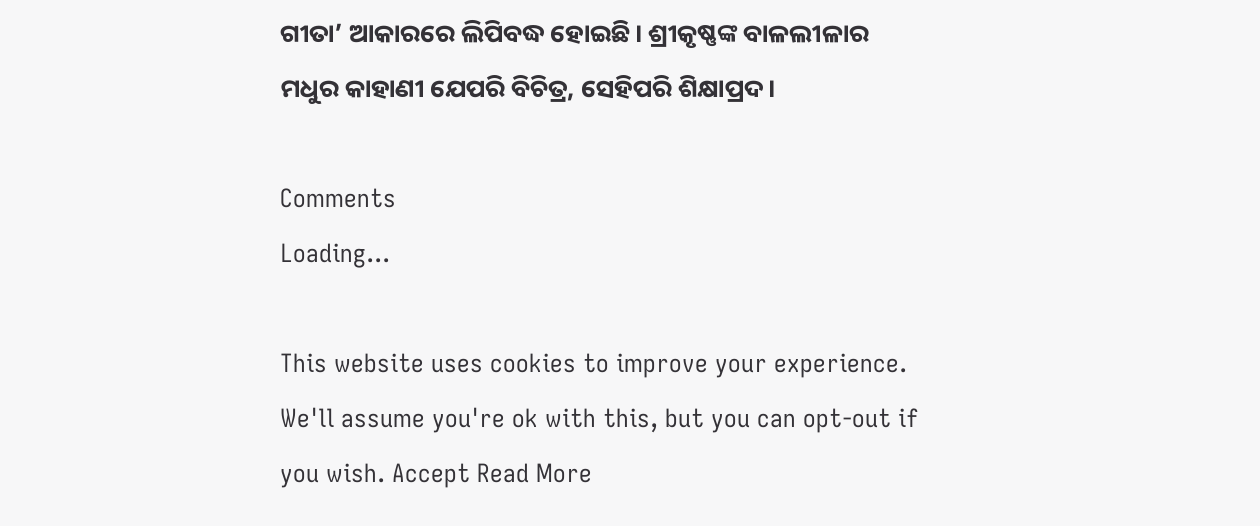ଗୀତା’ ଆକାରରେ ଲିପିବଦ୍ଧ ହୋଇଛି। ଶ୍ରୀକୃଷ୍ଣଙ୍କ ବାଳଲୀଳାର ମଧୁର କାହାଣୀ ଯେପରି ବିଚିତ୍ର, ସେହିପରି ଶିକ୍ଷାପ୍ରଦ।

Comments
Loading...

This website uses cookies to improve your experience. We'll assume you're ok with this, but you can opt-out if you wish. Accept Read More